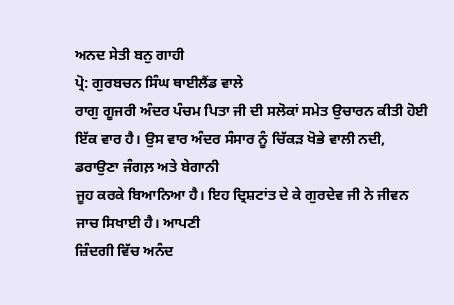ਅਨਦ ਸੇਤੀ ਬਨੁ ਗਾਹੀ
ਪ੍ਰੋ: ਗੁਰਬਚਨ ਸਿੰਘ ਥਾਈਲੈਂਡ ਵਾਲੇ
ਰਾਗੁ ਗੂਜਰੀ ਅੰਦਰ ਪੰਚਮ ਪਿਤਾ ਜੀ ਦੀ ਸਲੋਕਾਂ ਸਮੇਤ ਉਚਾਰਨ ਕੀਤੀ ਹੋਈ
ਇੱਕ ਵਾਰ ਹੈ। ਉਸ ਵਾਰ ਅੰਦਰ ਸੰਸਾਰ ਨੂੰ ਚਿੱਕੜ ਖੋਭੇ ਵਾਲੀ ਨਦੀ, ਡਰਾਉਣਾ ਜੰਗਲ਼ ਅਤੇ ਬੇਗਾਨੀ
ਜੂਹ ਕਰਕੇ ਬਿਆਨਿਆ ਹੈ। ਇਹ ਦ੍ਰਿਸ਼ਟਾਂਤ ਦੇ ਕੇ ਗੁਰਦੇਵ ਜੀ ਨੇ ਜੀਵਨ ਜਾਚ ਸਿਖਾਈ ਹੈ। ਆਪਣੀ
ਜ਼ਿੰਦਗੀ ਵਿੱਚ ਅਨੰਦ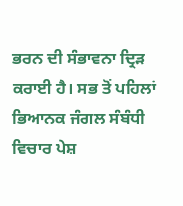ਭਰਨ ਦੀ ਸੰਭਾਵਨਾ ਦ੍ਰਿੜ ਕਰਾਈ ਹੈ। ਸਭ ਤੋਂ ਪਹਿਲਾਂ ਭਿਆਨਕ ਜੰਗਲ ਸੰਬੰਧੀ
ਵਿਚਾਰ ਪੇਸ਼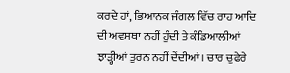ਕਰਦੇ ਹਾਂ, ਭਿਆਨਕ ਜੰਗਲ ਵਿੱਚ ਰਾਹ ਆਦਿ ਦੀ ਅਵਸਥਾ ਨਹੀਂ ਹੁੰਦੀ ਤੇ ਕੰਡਿਆਲੀਆਂ
ਝਾੜ੍ਹੀਆਂ ਤੁਰਨ ਨਹੀਂ ਦੇਂਦੀਆਂ। ਚਾਰ ਚੁਫੇਰੇ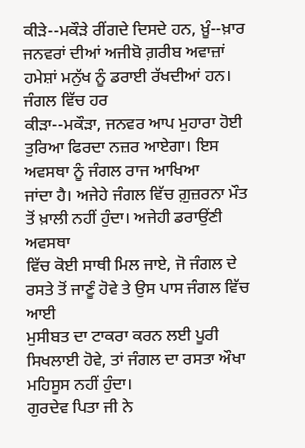ਕੀੜੇ--ਮਕੌੜੇ ਰੀਂਗਦੇ ਦਿਸਦੇ ਹਨ, ਖ਼ੂੰ--ਖ਼ਾਰ
ਜਨਵਰਾਂ ਦੀਆਂ ਅਜੀਬੋ ਗ਼ਰੀਬ ਅਵਾਜ਼ਾਂ ਹਮੇਸ਼ਾਂ ਮਨੁੱਖ ਨੂੰ ਡਰਾਈ ਰੱਖਦੀਆਂ ਹਨ। ਜੰਗਲ ਵਿੱਚ ਹਰ
ਕੀੜਾ--ਮਕੌੜਾ, ਜਨਵਰ ਆਪ ਮੁਹਾਰਾ ਹੋਈ ਤੁਰਿਆ ਫਿਰਦਾ ਨਜ਼ਰ ਆਏਗਾ। ਇਸ ਅਵਸਥਾ ਨੂੰ ਜੰਗਲ ਰਾਜ ਆਖਿਆ
ਜਾਂਦਾ ਹੈ। ਅਜੇਹੇ ਜੰਗਲ ਵਿੱਚ ਗ਼ੁਜ਼ਰਨਾ ਮੌਤ ਤੋਂ ਖ਼ਾਲੀ ਨਹੀਂ ਹੁੰਦਾ। ਅਜੇਹੀ ਡਰਾਉਂਣੀ ਅਵਸਥਾ
ਵਿੱਚ ਕੋਈ ਸਾਥੀ ਮਿਲ ਜਾਏ, ਜੋ ਜੰਗਲ ਦੇ ਰਸਤੇ ਤੋਂ ਜਾਣੂੰ ਹੋਵੇ ਤੇ ਉਸ ਪਾਸ ਜੰਗਲ ਵਿੱਚ ਆਈ
ਮੁਸੀਬਤ ਦਾ ਟਾਕਰਾ ਕਰਨ ਲਈ ਪੂਰੀ ਸਿਖਲਾਈ ਹੋਵੇ, ਤਾਂ ਜੰਗਲ ਦਾ ਰਸਤਾ ਔਖਾ ਮਹਿਸੂਸ ਨਹੀਂ ਹੁੰਦਾ।
ਗੁਰਦੇਵ ਪਿਤਾ ਜੀ ਨੇ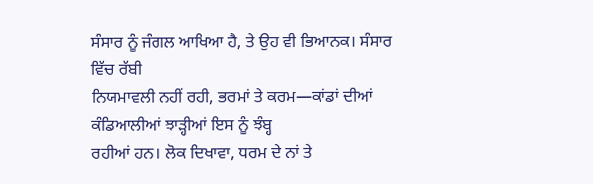ਸੰਸਾਰ ਨੂੰ ਜੰਗਲ ਆਖਿਆ ਹੈ, ਤੇ ਉਹ ਵੀ ਭਿਆਨਕ। ਸੰਸਾਰ ਵਿੱਚ ਰੱਬੀ
ਨਿਯਮਾਵਲੀ ਨਹੀਂ ਰਹੀ, ਭਰਮਾਂ ਤੇ ਕਰਮ—ਕਾਂਡਾਂ ਦੀਆਂ ਕੰਡਿਆਲੀਆਂ ਝਾੜ੍ਹੀਆਂ ਇਸ ਨੂੰ ਝੰਬ੍ਹ
ਰਹੀਆਂ ਹਨ। ਲੋਕ ਦਿਖਾਵਾ, ਧਰਮ ਦੇ ਨਾਂ ਤੇ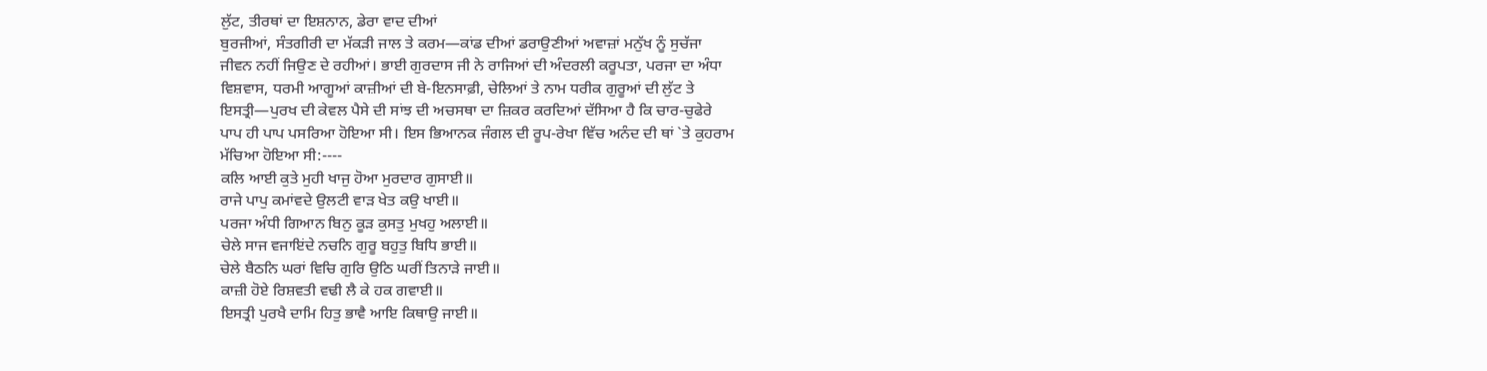ਲੁੱਟ, ਤੀਰਥਾਂ ਦਾ ਇਸ਼ਨਾਨ, ਡੇਰਾ ਵਾਦ ਦੀਆਂ
ਬੁਰਜੀਆਂ, ਸੰਤਗੀਰੀ ਦਾ ਮੱਕੜੀ ਜਾਲ ਤੇ ਕਰਮ—ਕਾਂਡ ਦੀਆਂ ਡਰਾਉਣੀਆਂ ਅਵਾਜ਼ਾਂ ਮਨੁੱਖ ਨੂੰ ਸੁਚੱਜਾ
ਜੀਵਨ ਨਹੀਂ ਜਿਉਣ ਦੇ ਰਹੀਆਂ। ਭਾਈ ਗੁਰਦਾਸ ਜੀ ਨੇ ਰਾਜਿਆਂ ਦੀ ਅੰਦਰਲੀ ਕਰੂਪਤਾ, ਪਰਜਾ ਦਾ ਅੰਧਾ
ਵਿਸ਼ਵਾਸ, ਧਰਮੀ ਆਗੂਆਂ ਕਾਜ਼ੀਆਂ ਦੀ ਬੇ-ਇਨਸਾਫ਼ੀ, ਚੇਲਿਆਂ ਤੇ ਨਾਮ ਧਰੀਕ ਗੁਰੂਆਂ ਦੀ ਲੁੱਟ ਤੇ
ਇਸਤ੍ਰੀ—ਪੁਰਖ ਦੀ ਕੇਵਲ ਪੈਸੇ ਦੀ ਸਾਂਝ ਦੀ ਅਚਸਥਾ ਦਾ ਜ਼ਿਕਰ ਕਰਦਿਆਂ ਦੱਸਿਆ ਹੈ ਕਿ ਚਾਰ-ਚੁਫੇਰੇ
ਪਾਪ ਹੀ ਪਾਪ ਪਸਰਿਆ ਹੋਇਆ ਸੀ। ਇਸ ਭਿਆਨਕ ਜੰਗਲ ਦੀ ਰੂਪ-ਰੇਖਾ ਵਿੱਚ ਅਨੰਦ ਦੀ ਥਾਂ `ਤੇ ਕੁਹਰਾਮ
ਮੱਚਿਆ ਹੋਇਆ ਸੀ:----
ਕਲਿ ਆਈ ਕੁਤੇ ਮੁਹੀ ਖਾਜੁ ਹੋਆ ਮੁਰਦਾਰ ਗੁਸਾਈ॥
ਰਾਜੇ ਪਾਪੁ ਕਮਾਂਵਦੇ ਉਲਟੀ ਵਾੜ ਖੇਤ ਕਉ ਖਾਈ॥
ਪਰਜਾ ਅੰਧੀ ਗਿਆਨ ਬਿਨੁ ਕੂੜ ਕੁਸਤੁ ਮੁਖਹੁ ਅਲਾਈ॥
ਚੇਲੇ ਸਾਜ ਵਜਾਇਂਦੇ ਨਚਨਿ ਗੁਰੂ ਬਹੁਤੁ ਬਿਧਿ ਭਾਈ॥
ਚੇਲੇ ਬੈਠਨਿ ਘਰਾਂ ਵਿਚਿ ਗੁਰਿ ਉਠਿ ਘਰੀਂ ਤਿਨਾੜੇ ਜਾਈ॥
ਕਾਜ਼ੀ ਹੋਏ ਰਿਸ਼ਵਤੀ ਵਢੀ ਲੈ ਕੇ ਹਕ ਗਵਾਈ॥
ਇਸਤ੍ਰੀ ਪੁਰਖੈ ਦਾਮਿ ਹਿਤੁ ਭਾਵੈ ਆਇ ਕਿਥਾਉ ਜਾਈ॥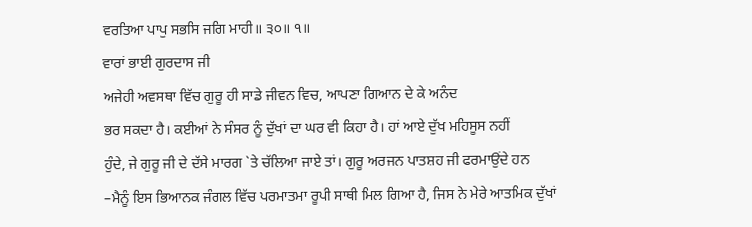ਵਰਤਿਆ ਪਾਪੁ ਸਭਸਿ ਜਗਿ ਮਾਹੀ॥ ੩੦॥ ੧॥
ਵਾਰਾਂ ਭਾਈ ਗੁਰਦਾਸ ਜੀ
ਅਜੇਹੀ ਅਵਸਥਾ ਵਿੱਚ ਗੁਰੂ ਹੀ ਸਾਡੇ ਜੀਵਨ ਵਿਚ, ਆਪਣਾ ਗਿਆਨ ਦੇ ਕੇ ਅਨੰਦ
ਭਰ ਸਕਦਾ ਹੈ। ਕਈਆਂ ਨੇ ਸੰਸਰ ਨੂੰ ਦੁੱਖਾਂ ਦਾ ਘਰ ਵੀ ਕਿਹਾ ਹੈ। ਹਾਂ ਆਏ ਦੁੱਖ ਮਹਿਸੂਸ ਨਹੀਂ
ਹੁੰਦੇ, ਜੇ ਗੁਰੂ ਜੀ ਦੇ ਦੱਸੇ ਮਾਰਗ `ਤੇ ਚੱਲਿਆ ਜਾਏ ਤਾਂ। ਗੁਰੂ ਅਰਜਨ ਪਾਤਸ਼ਹ ਜੀ ਫਰਮਾਉਂਦੇ ਹਨ
–ਮੈਨੂੰ ਇਸ ਭਿਆਨਕ ਜੰਗਲ ਵਿੱਚ ਪਰਮਾਤਮਾ ਰੂਪੀ ਸਾਥੀ ਮਿਲ ਗਿਆ ਹੈ, ਜਿਸ ਨੇ ਮੇਰੇ ਆਤਮਿਕ ਦੁੱਖਾਂ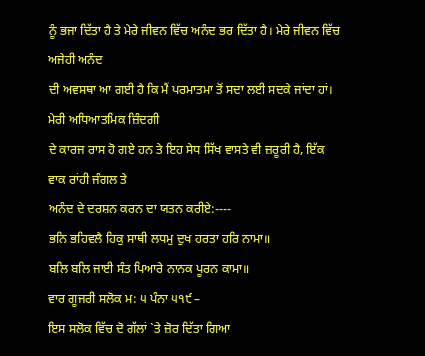ਨੂੰ ਭਜਾ ਦਿੱਤਾ ਹੈ ਤੇ ਮੇਰੇ ਜੀਵਨ ਵਿੱਚ ਅਨੰਦ ਭਰ ਦਿੱਤਾ ਹੈ। ਮੇਰੇ ਜੀਵਨ ਵਿੱਚ ਅਜੇਹੀ ਅਨੰਦ
ਦੀ ਅਵਸਥਾ ਆ ਗਈ ਹੈ ਕਿ ਮੈਂ ਪਰਮਾਤਮਾ ਤੋਂ ਸਦਾ ਲਈ ਸਦਕੇ ਜਾਂਦਾ ਹਾਂ। ਮੇਰੀ ਅਧਿਆਤਮਿਕ ਜ਼ਿੰਦਗੀ
ਦੇ ਕਾਰਜ ਰਾਸ ਹੋ ਗਏ ਹਨ ਤੇ ਇਹ ਸੇਧ ਸਿੱਖ ਵਾਸਤੇ ਵੀ ਜ਼ਰੂਰੀ ਹੈ, ਇੱਕ ਵਾਕ ਰਾਂਹੀ ਜੰਗਲ ਤੇ
ਅਨੰਦ ਦੇ ਦਰਸ਼ਨ ਕਰਨ ਦਾ ਯਤਨ ਕਰੀਏ:----
ਭਨਿ ਭਹਿਵਲੈ ਹਿਕੁ ਸਾਥੀ ਲਧਮੁ ਦੁਖ ਹਰਤਾ ਹਰਿ ਨਾਮਾ॥
ਬਲਿ ਬਲਿ ਜਾਈ ਸੰਤ ਪਿਆਰੇ ਨਾਨਕ ਪੂਰਨ ਕਾਮਾ॥
ਵਾਰ ਗੂਜਰੀ ਸਲੋਕ ਮ: ੫ ਪੰਨਾ ੫੧੯ –
ਇਸ ਸਲੋਕ ਵਿੱਚ ਦੋ ਗੱਲਾਂ `ਤੇ ਜ਼ੋਰ ਦਿੱਤਾ ਗਿਆ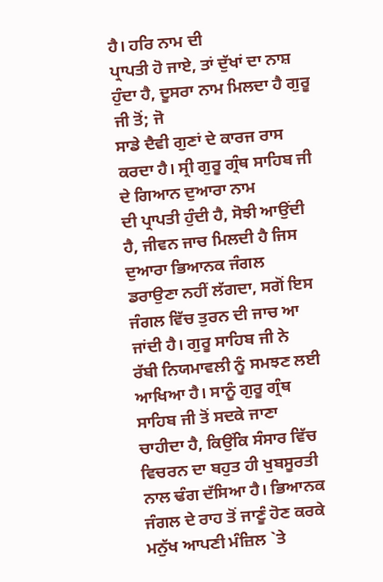ਹੈ। ਹਰਿ ਨਾਮ ਦੀ
ਪ੍ਰਾਪਤੀ ਹੋ ਜਾਏ, ਤਾਂ ਦੁੱਖਾਂ ਦਾ ਨਾਸ਼ ਹੁੰਦਾ ਹੈ, ਦੂਸਰਾ ਨਾਮ ਮਿਲਦਾ ਹੈ ਗੁਰੂ ਜੀ ਤੋਂ; ਜੋ
ਸਾਡੇ ਦੈਵੀ ਗੁਣਾਂ ਦੇ ਕਾਰਜ ਰਾਸ ਕਰਦਾ ਹੈ। ਸ੍ਰੀ ਗੁਰੂ ਗ੍ਰੰਥ ਸਾਹਿਬ ਜੀ ਦੇ ਗਿਆਨ ਦੁਆਰਾ ਨਾਮ
ਦੀ ਪ੍ਰਾਪਤੀ ਹੁੰਦੀ ਹੈ, ਸੋਝੀ ਆਉਂਦੀ ਹੈ, ਜੀਵਨ ਜਾਚ ਮਿਲਦੀ ਹੈ ਜਿਸ ਦੁਆਰਾ ਭਿਆਨਕ ਜੰਗਲ
ਡਰਾਉਣਾ ਨਹੀਂ ਲੱਗਦਾ, ਸਗੋਂ ਇਸ ਜੰਗਲ ਵਿੱਚ ਤੁਰਨ ਦੀ ਜਾਚ ਆ ਜਾਂਦੀ ਹੈ। ਗੁਰੂ ਸਾਹਿਬ ਜੀ ਨੇ
ਰੱਬੀ ਨਿਯਮਾਵਲੀ ਨੂੰ ਸਮਝਣ ਲਈ ਆਖਿਆ ਹੈ। ਸਾਨੂੰ ਗੁਰੂ ਗ੍ਰੰਥ ਸਾਹਿਬ ਜੀ ਤੋਂ ਸਦਕੇ ਜਾਣਾ
ਚਾਹੀਦਾ ਹੈ, ਕਿਉਂਕਿ ਸੰਸਾਰ ਵਿੱਚ ਵਿਚਰਨ ਦਾ ਬਹੁਤ ਹੀ ਖੁਬਸੂਰਤੀ ਨਾਲ ਢੰਗ ਦੱਸਿਆ ਹੈ। ਭਿਆਨਕ
ਜੰਗਲ ਦੇ ਰਾਹ ਤੋਂ ਜਾਣੂੰ ਹੋਣ ਕਰਕੇ ਮਨੁੱਖ ਆਪਣੀ ਮੰਜ਼ਿਲ `ਤੇ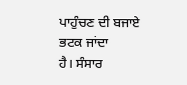ਪਾਹੁੰਚਣ ਦੀ ਬਜਾਏ ਭਟਕ ਜਾਂਦਾ
ਹੈ। ਸੰਸਾਰ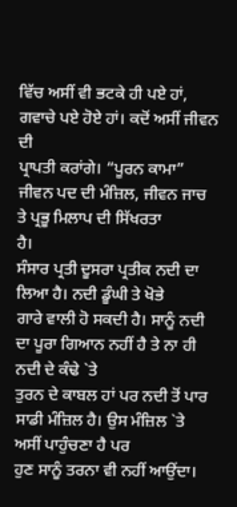ਵਿੱਚ ਅਸੀਂ ਵੀ ਭਟਕੇ ਹੀ ਪਏ ਹਾਂ, ਗਵਾਚੇ ਪਏ ਹੋਏ ਹਾਂ। ਕਦੋਂ ਅਸੀਂ ਜੀਵਨ ਦੀ
ਪ੍ਰਾਪਤੀ ਕਰਾਂਗੇ। “ਪੂਰਨ ਕਾਮਾ” ਜੀਵਨ ਪਦ ਦੀ ਮੰਜ਼ਿਲ, ਜੀਵਨ ਜਾਚ ਤੇ ਪ੍ਰਭੂ ਮਿਲਾਪ ਦੀ ਸਿੱਖਰਤਾ
ਹੈ।
ਸੰਸਾਰ ਪ੍ਰਤੀ ਦੂਸਰਾ ਪ੍ਰਤੀਕ ਨਦੀ ਦਾ ਲਿਆ ਹੈ। ਨਦੀ ਡੂੰਘੀ ਤੇ ਖੋਭੇ
ਗਾਰੇ ਵਾਲੀ ਹੋ ਸਕਦੀ ਹੈ। ਸਾਨੂੰ ਨਦੀ ਦਾ ਪੂਰਾ ਗਿਆਨ ਨਹੀਂ ਹੈ ਤੇ ਨਾ ਹੀ ਨਦੀ ਦੇ ਕੰਢੇ `ਤੇ
ਤੁਰਨ ਦੇ ਕਾਬਲ ਹਾਂ ਪਰ ਨਦੀ ਤੋਂ ਪਾਰ ਸਾਡੀ ਮੰਜ਼ਿਲ ਹੈ। ਉਸ ਮੰਜ਼ਿਲ `ਤੇ ਅਸੀਂ ਪਾਹੁੰਚਣਾ ਹੈ ਪਰ
ਹੁਣ ਸਾਨੂੰ ਤਰਨਾ ਵੀ ਨਹੀਂ ਆਉਂਦਾ।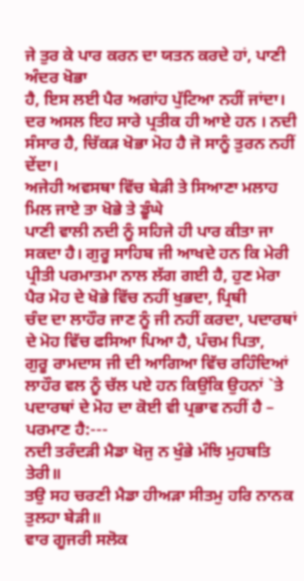ਜੇ ਤੁਰ ਕੇ ਪਾਰ ਕਰਨ ਦਾ ਯਤਨ ਕਰਦੇ ਹਾਂ, ਪਾਣੀ ਅੰਦਰ ਖੋਭਾ
ਹੈ, ਇਸ ਲਈ ਪੈਰ ਅਗਾਂਹ ਪੁੱਟਿਆ ਨਹੀਂ ਜਾਂਦਾ। ਦਰ ਅਸਲ ਇਹ ਸਾਰੇ ਪ੍ਰਤੀਕ ਹੀ ਆਏ ਹਨ । ਨਦੀ
ਸੰਸਾਰ ਹੈ, ਚਿੱਕੜ ਖੋਭਾ ਮੋਹ ਹੈ ਜੋ ਸਾਨੂੰ ਤੁਰਨ ਨਹੀਂ ਦੇਂਦਾ।
ਅਜੇਹੀ ਅਵਸਥਾ ਵਿੱਚ ਬੇੜੀ ਤੇ ਸਿਆਣਾ ਮਲਾਹ ਮਿਲ ਜਾਏ ਤਾ ਖੋਭੇ ਤੇ ਡੂੰਘੇ
ਪਾਣੀ ਵਾਲੀ ਨਦੀ ਨੂੰ ਸਹਿਜੇ ਹੀ ਪਾਰ ਕੀਤਾ ਜਾ ਸਕਦਾ ਹੈ। ਗੁਰੂ ਸਾਹਿਬ ਜੀ ਆਖਦੇ ਹਨ ਕਿ ਮੇਰੀ
ਪ੍ਰੀਤੀ ਪਰਮਾਤਮਾ ਨਾਲ ਲੱਗ ਗਈ ਹੈ, ਹੁਣ ਮੇਰਾ ਪੈਰ ਮੋਹ ਦੇ ਖੋਭੇ ਵਿੱਚ ਨਹੀਂ ਖੁਭਦਾ, ਪ੍ਰਿਥੀ
ਚੰਦ ਦਾ ਲਾਹੌਰ ਜਾਣ ਨੂੰ ਜੀ ਨਹੀਂ ਕਰਦਾ, ਪਦਾਰਥਾਂ ਦੇ ਮੋਹ ਵਿੱਚ ਫਸਿਆ ਪਿਆ ਹੈ, ਪੰਚਮ ਪਿਤਾ,
ਗੁਰੂ ਰਾਮਦਾਸ ਜੀ ਦੀ ਆਗਿਆ ਵਿੱਚ ਰਹਿੰਦਿਆਂ ਲਾਹੌਰ ਵਲ ਨੂੰ ਚੱਲ ਪਏ ਹਨ ਕਿਉਂਕਿ ਉਹਨਾਂ `ਤੇ
ਪਦਾਰਥਾਂ ਦੇ ਮੋਹ ਦਾ ਕੋਈ ਵੀ ਪ੍ਰਭਾਵ ਨਹੀਂ ਹੈ – ਪਰਮਾਣ ਹੈ:---
ਨਦੀ ਤਰੰਦੜੀ ਮੈਡਾ ਖੋਜੁ ਨ ਖੁੰਭੇ ਮੰਝਿ ਮੁਹਬਤਿ ਤੇਰੀ॥
ਤਉ ਸਹ ਚਰਣੀ ਮੈਡਾ ਹੀਅੜਾ ਸੀਤਮੁ ਹਰਿ ਨਾਨਕ ਤੁਲਹਾ ਬੇੜੀ॥
ਵਾਰ ਗੂਜਰੀ ਸਲੋਕ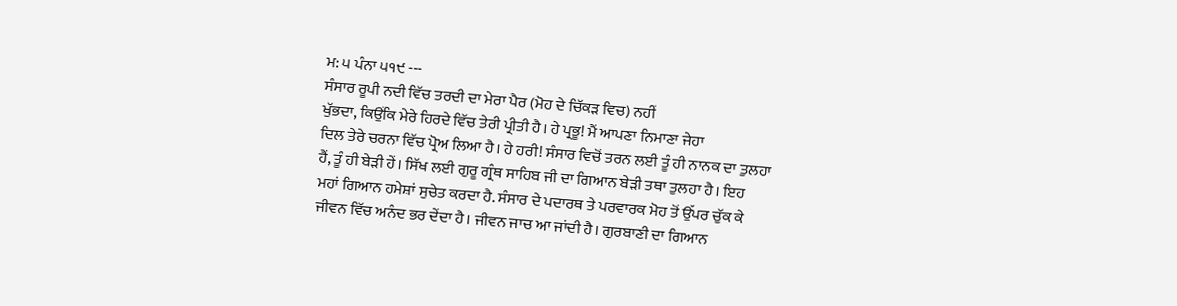ਮ: ੫ ਪੰਨਾ ੫੧੯ ---
ਸੰਸਾਰ ਰੂਪੀ ਨਦੀ ਵਿੱਚ ਤਰਦੀ ਦਾ ਮੇਰਾ ਪੈਰ (ਮੋਹ ਦੇ ਚਿੱਕੜ ਵਿਚ) ਨਹੀਂ
ਖੁੱਭਦਾ, ਕਿਉਂਕਿ ਮੇਰੇ ਹਿਰਦੇ ਵਿੱਚ ਤੇਰੀ ਪ੍ਰੀਤੀ ਹੈ। ਹੇ ਪ੍ਰਭੂ! ਮੈਂ ਆਪਣਾ ਨਿਮਾਣਾ ਜੇਹਾ
ਦਿਲ ਤੇਰੇ ਚਰਨਾ ਵਿੱਚ ਪ੍ਰੋਅ ਲਿਆ ਹੈ। ਹੇ ਹਰੀ! ਸੰਸਾਰ ਵਿਚੋਂ ਤਰਨ ਲਈ ਤੂੰ ਹੀ ਨਾਨਕ ਦਾ ਤੁਲਹਾ
ਹੈਂ, ਤੂੰ ਹੀ ਬੇੜੀ ਹੇਂ। ਸਿੱਖ ਲਈ ਗੁਰੂ ਗ੍ਰੰਥ ਸਾਹਿਬ ਜੀ ਦਾ ਗਿਆਨ ਬੇੜੀ ਤਥਾ ਤੁਲਹਾ ਹੈ। ਇਹ
ਮਹਾਂ ਗਿਆਨ ਹਮੇਸ਼ਾਂ ਸੁਚੇਤ ਕਰਦਾ ਹੈ. ਸੰਸਾਰ ਦੇ ਪਦਾਰਥ ਤੇ ਪਰਵਾਰਕ ਮੋਹ ਤੋਂ ਉੱਪਰ ਚੁੱਕ ਕੇ
ਜੀਵਨ ਵਿੱਚ ਅਨੰਦ ਭਰ ਦੇਂਦਾ ਹੈ। ਜੀਵਨ ਜਾਚ ਆ ਜਾਂਦੀ ਹੈ। ਗੁਰਬਾਣੀ ਦਾ ਗਿਆਨ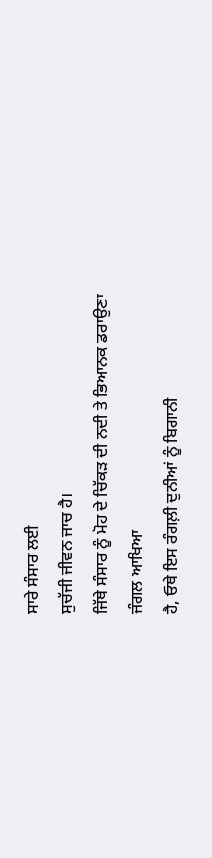ਸਾਰੇ ਸੰਸਾਰ ਲਈ
ਸੁਚੱਜੀ ਜੀਵਨ ਜਾਚ ਹੈ।
ਜਿੱਥੇ ਸੰਸਾਰ ਨੂੰ ਮੋਹ ਦੇ ਚਿੱਕੜ ਦੀ ਨਦੀ ਤੇ ਭਿਆਨਕ ਡਰਾਉਣਾ ਜੰਗਲ ਆਖਿਆ
ਹੈ, ਓਥੇ ਇਸ ਰੰਗਲ਼ੀ ਦੁਨੀਆਂ ਨੂੰ ਬਿਗਾਨੀ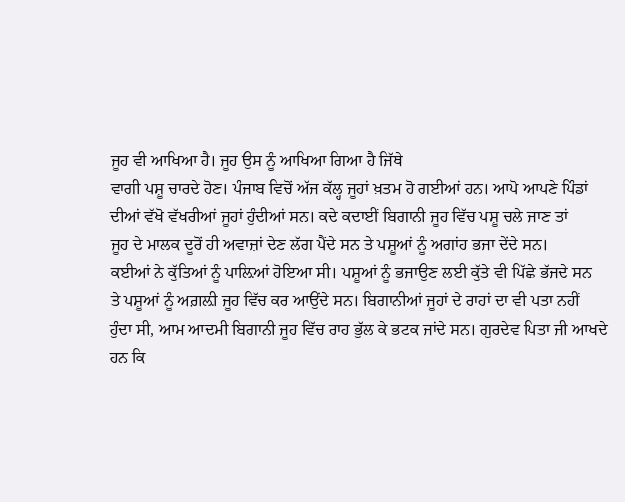ਜੂਹ ਵੀ ਆਖਿਆ ਹੈ। ਜੂਹ ਉਸ ਨੂੰ ਆਖਿਆ ਗਿਆ ਹੈ ਜਿੱਥੇ
ਵਾਗੀ ਪਸ਼ੂ ਚਾਰਦੇ ਹੋਣ। ਪੰਜਾਬ ਵਿਚੋਂ ਅੱਜ ਕੱਲ੍ਹ ਜੂਹਾਂ ਖ਼ਤਮ ਹੋ ਗਈਆਂ ਹਨ। ਆਪੋ ਆਪਣੇ ਪਿੰਡਾਂ
ਦੀਆਂ ਵੱਖੋ ਵੱਖਰੀਆਂ ਜੂਹਾਂ ਹੁੰਦੀਆਂ ਸਨ। ਕਦੇ ਕਦਾਈਂ ਬਿਗਾਨੀ ਜੂਹ ਵਿੱਚ ਪਸ਼ੂ ਚਲੇ ਜਾਣ ਤਾਂ
ਜੂਹ ਦੇ ਮਾਲਕ ਦੂਰੋਂ ਹੀ ਅਵਾਜ਼ਾਂ ਦੇਣ ਲੱਗ ਪੈਂਦੇ ਸਨ ਤੇ ਪਸ਼ੂਆਂ ਨੂੰ ਅਗਾਂਹ ਭਜਾ ਦੇਂਦੇ ਸਨ।
ਕਈਆਂ ਨੇ ਕੁੱਤਿਆਂ ਨੂੰ ਪਾਲ਼ਿਆਂ ਹੋਇਆ ਸੀ। ਪਸ਼ੂਆਂ ਨੂੰ ਭਜਾਉਣ ਲਈ ਕੁੱਤੇ ਵੀ ਪਿੱਛੇ ਭੱਜਦੇ ਸਨ
ਤੇ ਪਸ਼ੂਆਂ ਨੂੰ ਅਗ਼ਲ਼ੀ ਜੂਹ ਵਿੱਚ ਕਰ ਆਉਂਦੇ ਸਨ। ਬਿਗਾਨੀਆਂ ਜੂਹਾਂ ਦੇ ਰਾਹਾਂ ਦਾ ਵੀ ਪਤਾ ਨਹੀਂ
ਹੁੰਦਾ ਸੀ, ਆਮ ਆਦਮੀ ਬਿਗਾਨੀ ਜੂਹ ਵਿੱਚ ਰਾਹ ਭੁੱਲ ਕੇ ਭਟਕ ਜਾਂਦੇ ਸਨ। ਗੁਰਦੇਵ ਪਿਤਾ ਜੀ ਆਖਦੇ
ਹਨ ਕਿ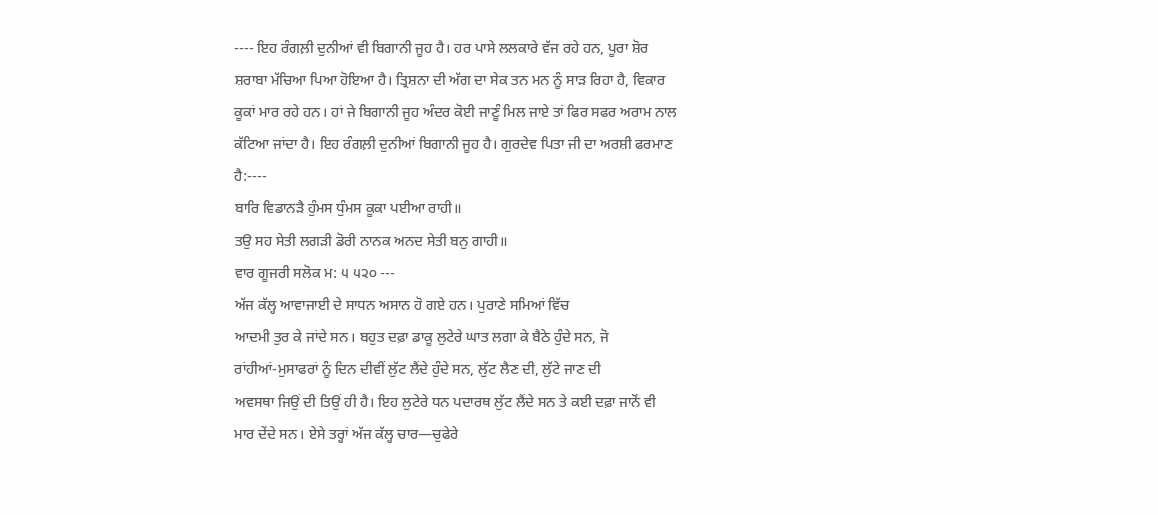---- ਇਹ ਰੰਗਲ਼ੀ ਦੁਨੀਆਂ ਵੀ ਬਿਗਾਨੀ ਜੂਹ ਹੈ। ਹਰ ਪਾਸੇ ਲਲਕਾਰੇ ਵੱਜ ਰਹੇ ਹਨ, ਪੂਰਾ ਸ਼ੋਰ
ਸ਼ਰਾਬਾ ਮੱਚਿਆ ਪਿਆ ਹੋਇਆ ਹੈ। ਤ੍ਰਿਸ਼ਨਾ ਦੀ ਅੱਗ ਦਾ ਸੇਕ ਤਨ ਮਨ ਨੂੰ ਸਾੜ ਰਿਹਾ ਹੈ, ਵਿਕਾਰ
ਕੂਕਾਂ ਮਾਰ ਰਹੇ ਹਨ। ਹਾਂ ਜੇ ਬਿਗਾਨੀ ਜੂਹ ਅੰਦਰ ਕੋਈ ਜਾਣੂੰ ਮਿਲ ਜਾਏ ਤਾਂ ਫਿਰ ਸਫਰ ਅਰਾਮ ਨਾਲ
ਕੱਟਿਆ ਜਾਂਦਾ ਹੈ। ਇਹ ਰੰਗਲ਼ੀ ਦੁਨੀਆਂ ਬਿਗਾਨੀ ਜੂਹ ਹੈ। ਗੁਰਦੇਵ ਪਿਤਾ ਜੀ ਦਾ ਅਰਸ਼ੀ ਫਰਮਾਣ
ਹੈ:----
ਬਾਰਿ ਵਿਡਾਨੜੈ ਹੁੰਮਸ ਧੁੰਮਸ ਕੂਕਾ ਪਈਆ ਰਾਹੀ॥
ਤਉ ਸਹ ਸੇਤੀ ਲਗੜੀ ਡੋਰੀ ਨਾਨਕ ਅਨਦ ਸੇਤੀ ਬਨੁ ਗਾਹੀ॥
ਵਾਰ ਗੂਜਰੀ ਸਲੋਕ ਮ: ੫ ੫੨੦ ---
ਅੱਜ ਕੱਲ੍ਹ ਆਵਾਜਾਈ ਦੇ ਸਾਧਨ ਅਸਾਨ ਹੋ ਗਏ ਹਨ। ਪੁਰਾਣੇ ਸਮਿਆਂ ਵਿੱਚ
ਆਦਮੀ ਤੁਰ ਕੇ ਜਾਂਦੇ ਸਨ। ਬਹੁਤ ਦਫ਼ਾ ਡਾਕੂ ਲੁਟੇਰੇ ਘਾਤ ਲਗਾ ਕੇ ਬੈਠੇ ਹੁੰਦੇ ਸਨ, ਜੋ
ਰਾਂਹੀਆਂ-ਮੁਸਾਫਰਾਂ ਨੂੰ ਦਿਨ ਦੀਵੀਂ ਲੁੱਟ ਲੈਂਦੇ ਹੁੰਦੇ ਸਨ, ਲੁੱਟ ਲੈਣ ਦੀ, ਲੁੱਟੇ ਜਾਣ ਦੀ
ਅਵਸਥਾ ਜਿਉਂ ਦੀ ਤਿਉਂ ਹੀ ਹੈ। ਇਹ ਲੁਟੇਰੇ ਧਨ ਪਦਾਰਥ ਲੁੱਟ ਲੈਂਦੇ ਸਨ ਤੇ ਕਈ ਦਫ਼ਾ ਜਾਨੋਂ ਵੀ
ਮਾਰ ਦੇਂਦੇ ਸਨ। ਏਸੇ ਤਰ੍ਹਾਂ ਅੱਜ ਕੱਲ੍ਹ ਚਾਰ—ਚੁਫੇਰੇ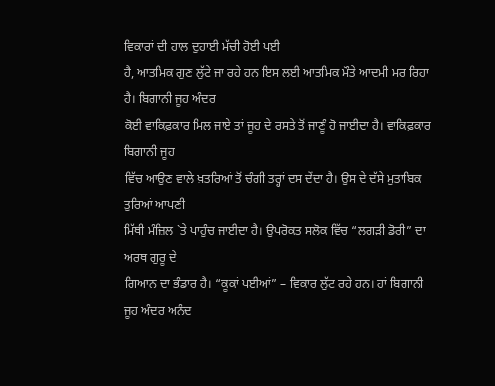ਵਿਕਾਰਾਂ ਦੀ ਹਾਲ ਦੁਹਾਈ ਮੱਚੀ ਹੋਈ ਪਈ
ਹੈ, ਆਤਮਿਕ ਗੁਣ ਲੁੱਟੇ ਜਾ ਰਹੇ ਹਨ ਇਸ ਲਈ ਆਤਮਿਕ ਮੌਤੇ ਆਦਮੀ ਮਰ ਰਿਹਾ ਹੈ। ਬਿਗਾਨੀ ਜੂਹ ਅੰਦਰ
ਕੋਈ ਵਾਕਿਫ਼ਕਾਰ ਮਿਲ ਜਾਏ ਤਾਂ ਜੂਹ ਦੇ ਰਸਤੇ ਤੋਂ ਜਾਣੂੰ ਹੋ ਜਾਈਦਾ ਹੈ। ਵਾਕਿਫ਼ਕਾਰ ਬਿਗਾਨੀ ਜੂਹ
ਵਿੱਚ ਆਉਣ ਵਾਲੇ ਖ਼ਤਰਿਆਂ ਤੋਂ ਚੰਗੀ ਤਰ੍ਹਾਂ ਦਸ ਦੇਂਦਾ ਹੈ। ਉਸ ਦੇ ਦੱਸੇ ਮੁਤਾਬਿਕ ਤੁਰਿਆਂ ਆਪਣੀ
ਮਿੱਥੀ ਮੰਜ਼ਿਲ `ਤੇ ਪਾਹੁੰਚ ਜਾਈਦਾ ਹੈ। ਉਪਰੋਕਤ ਸਲੋਕ ਵਿੱਚ “ਲਗੜੀ ਡੋਰੀ” ਦਾ ਅਰਥ ਗੁਰੂ ਦੇ
ਗਿਆਨ ਦਾ ਭੰਡਾਰ ਹੈ। “ਕੂਕਾਂ ਪਈਆਂ” – ਵਿਕਾਰ ਲੁੱਟ ਰਹੇ ਹਨ। ਹਾਂ ਬਿਗਾਨੀ ਜੂਹ ਅੰਦਰ ਅਨੰਦ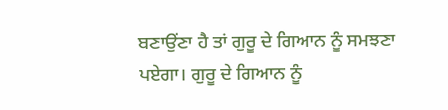ਬਣਾਉਂਣਾ ਹੈ ਤਾਂ ਗੁਰੂ ਦੇ ਗਿਆਨ ਨੂੰ ਸਮਝਣਾ ਪਏਗਾ। ਗੁਰੂ ਦੇ ਗਿਆਨ ਨੂੰ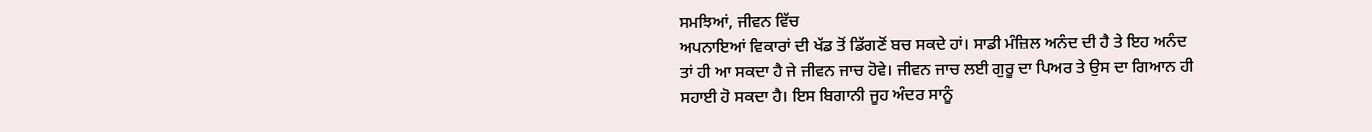ਸਮਝਿਆਂ, ਜੀਵਨ ਵਿੱਚ
ਅਪਨਾਇਆਂ ਵਿਕਾਰਾਂ ਦੀ ਖੱਡ ਤੋਂ ਡਿੱਗਣੋਂ ਬਚ ਸਕਦੇ ਹਾਂ। ਸਾਡੀ ਮੰਜ਼ਿਲ ਅਨੰਦ ਦੀ ਹੈ ਤੇ ਇਹ ਅਨੰਦ
ਤਾਂ ਹੀ ਆ ਸਕਦਾ ਹੈ ਜੇ ਜੀਵਨ ਜਾਚ ਹੋਵੇ। ਜੀਵਨ ਜਾਚ ਲਈ ਗੁਰੂ ਦਾ ਪਿਅਰ ਤੇ ਉਸ ਦਾ ਗਿਆਨ ਹੀ
ਸਹਾਈ ਹੋ ਸਕਦਾ ਹੈ। ਇਸ ਬਿਗਾਨੀ ਜੂਹ ਅੰਦਰ ਸਾਨੂੰ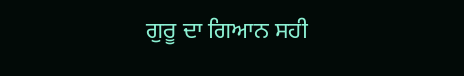ਗੁਰੂ ਦਾ ਗਿਆਨ ਸਹੀ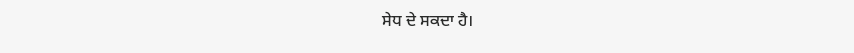ਸੇਧ ਦੇ ਸਕਦਾ ਹੈ।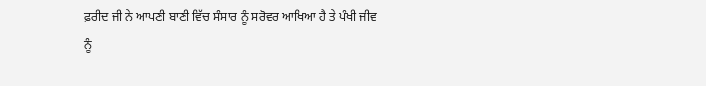ਫ਼ਰੀਦ ਜੀ ਨੇ ਆਪਣੀ ਬਾਣੀ ਵਿੱਚ ਸੰਸਾਰ ਨੂੰ ਸਰੋਵਰ ਆਖਿਆ ਹੈ ਤੇ ਪੰਖੀ ਜੀਵ
ਨੂੰ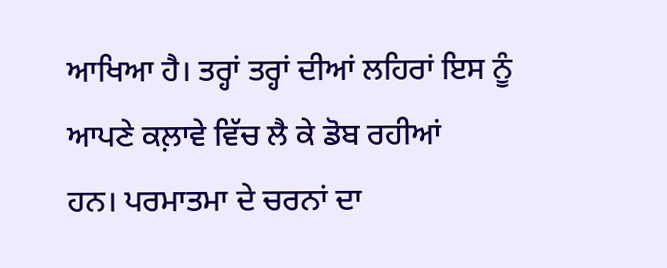ਆਖਿਆ ਹੈ। ਤਰ੍ਹਾਂ ਤਰ੍ਹਾਂ ਦੀਆਂ ਲਹਿਰਾਂ ਇਸ ਨੂੰ ਆਪਣੇ ਕਲ਼ਾਵੇ ਵਿੱਚ ਲੈ ਕੇ ਡੋਬ ਰਹੀਆਂ
ਹਨ। ਪਰਮਾਤਮਾ ਦੇ ਚਰਨਾਂ ਦਾ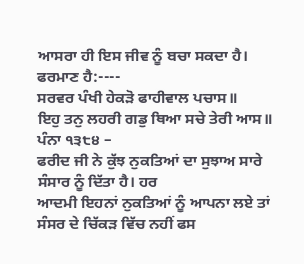ਆਸਰਾ ਹੀ ਇਸ ਜੀਵ ਨੂੰ ਬਚਾ ਸਕਦਾ ਹੈ। ਫਰਮਾਣ ਹੈ:----
ਸਰਵਰ ਪੰਖੀ ਹੇਕੜੋ ਫਾਹੀਵਾਲ ਪਚਾਸ॥
ਇਹੁ ਤਨੁ ਲਹਰੀ ਗਡੁ ਥਿਆ ਸਚੇ ਤੇਰੀ ਆਸ॥
ਪੰਨਾ ੧੩੮੪ –
ਫਰੀਦ ਜੀ ਨੇ ਕੁੱਝ ਨੁਕਤਿਆਂ ਦਾ ਸੁਝਾਅ ਸਾਰੇ ਸੰਸਾਰ ਨੂੰ ਦਿੱਤਾ ਹੈ। ਹਰ
ਆਦਮੀ ਇਹਨਾਂ ਨੁਕਤਿਆਂ ਨੂੰ ਆਪਨਾ ਲਏ ਤਾਂ ਸੰਸਰ ਦੇ ਚਿੱਕੜ ਵਿੱਚ ਨਹੀਂ ਫਸ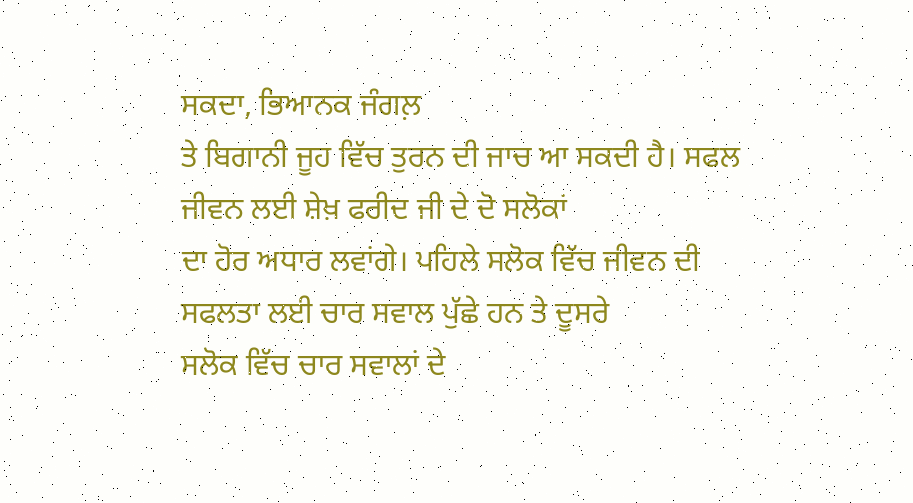ਸਕਦਾ, ਭਿਆਨਕ ਜੰਗਲ਼
ਤੇ ਬਿਗਾਨੀ ਜੂਹ ਵਿੱਚ ਤੁਰਨ ਦੀ ਜਾਚ ਆ ਸਕਦੀ ਹੈ। ਸਫਲ ਜੀਵਨ ਲਈ ਸ਼ੇਖ਼ ਫਰੀਦ ਜੀ ਦੇ ਦੋ ਸਲੋਕਾਂ
ਦਾ ਹੋਰ ਅਧਾਰ ਲਵਾਂਗੇ। ਪਹਿਲੇ ਸਲੋਕ ਵਿੱਚ ਜੀਵਨ ਦੀ ਸਫਲਤਾ ਲਈ ਚਾਰ ਸਵਾਲ ਪੁੱਛੇ ਹਨ ਤੇ ਦੂਸਰੇ
ਸਲੋਕ ਵਿੱਚ ਚਾਰ ਸਵਾਲਾਂ ਦੇ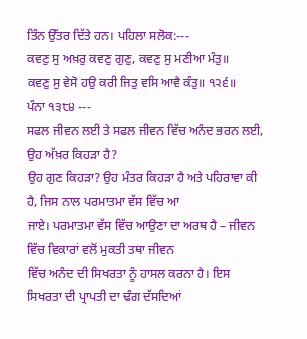ਤਿੰਨ ਉੱਤਰ ਦਿੱਤੇ ਹਨ। ਪਹਿਲਾ ਸਲੋਕ:---
ਕਵਣੁ ਸੁ ਅਖ਼ਰੁ ਕਵਣੁ ਗੁਣੁ, ਕਵਣੁ ਸੁ ਮਣੀਆ ਮੰਤੁ॥
ਕਵਣੁ ਸੁ ਵੇਸੋ ਹਉ ਕਰੀ ਜਿਤੁ ਵਸਿ ਆਵੈ ਕੰਤੁ॥ ੧੨੬॥
ਪੰਨਾ ੧੩੮੪ ---
ਸਫਲ ਜੀਵਨ ਲਈ ਤੇ ਸਫਲ ਜੀਵਨ ਵਿੱਚ ਅਨੰਦ ਭਰਨ ਲਈ, ਉਹ ਅੱਖ਼ਰ ਕਿਹੜਾ ਹੈ?
ਉਹ ਗੁਣ ਕਿਹੜਾ? ਉਹ ਮੰਤਰ ਕਿਹੜਾ ਹੈ ਅਤੇ ਪਹਿਰਾਵਾ ਕੀ ਹੈ, ਜਿਸ ਨਾਲ ਪਰਮਾਤਮਾ ਵੱਸ ਵਿੱਚ ਆ
ਜਾਏ। ਪਰਮਾਤਮਾ ਵੱਸ ਵਿੱਚ ਆਉਣਾ ਦਾ ਅਰਥ ਹੈ – ਜੀਵਨ ਵਿੱਚ ਵਿਕਾਰਾਂ ਵਲੋਂ ਮੁਕਤੀ ਤਥਾ ਜੀਵਨ
ਵਿੱਚ ਅਨੰਦ ਦੀ ਸਿਖਰਤਾ ਨੂੰ ਹਾਸਲ ਕਰਨਾ ਹੈ। ਇਸ ਸਿਖਰਤਾ ਦੀ ਪ੍ਰਾਪਤੀ ਦਾ ਢੰਗ ਦੱਸਦਿਆਂ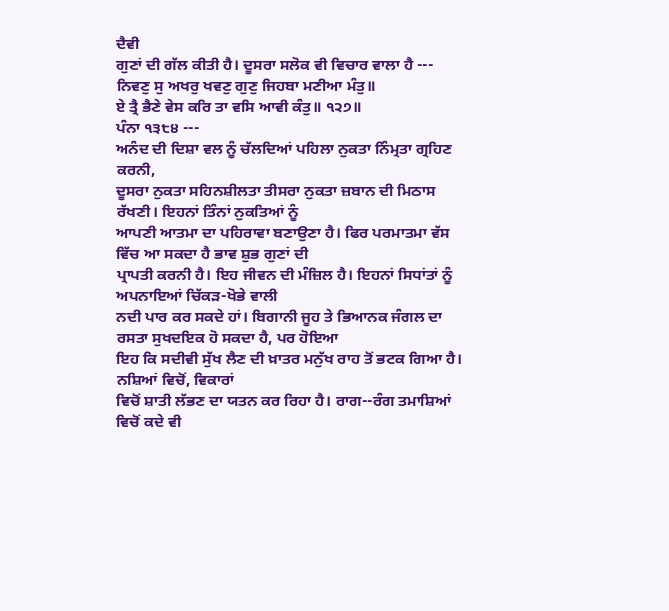ਦੈਵੀ
ਗੁਣਾਂ ਦੀ ਗੱਲ ਕੀਤੀ ਹੈ। ਦੂਸਰਾ ਸਲੋਕ ਵੀ ਵਿਚਾਰ ਵਾਲਾ ਹੈ ---
ਨਿਵਣੁ ਸੁ ਅਖਰੁ ਖਵਣੁ ਗੁਣੁ ਜਿਹਬਾ ਮਣੀਆ ਮੰਤੁ॥
ਏ ਤ੍ਰੈ ਭੈਣੇ ਵੇਸ ਕਰਿ ਤਾ ਵਸਿ ਆਵੀ ਕੰਤੁ॥ ੧੨੭॥
ਪੰਨਾ ੧੩੮੪ ---
ਅਨੰਦ ਦੀ ਦਿਸ਼ਾ ਵਲ ਨੂੰ ਚੱਲਦਿਆਂ ਪਹਿਲਾ ਨੁਕਤਾ ਨਿੰਮ੍ਰਤਾ ਗ੍ਰਹਿਣ ਕਰਨੀ,
ਦੂਸਰਾ ਨੁਕਤਾ ਸਹਿਨਸ਼ੀਲਤਾ ਤੀਸਰਾ ਨੁਕਤਾ ਜ਼ਬਾਨ ਦੀ ਮਿਠਾਸ ਰੱਖਣੀ। ਇਹਨਾਂ ਤਿੰਨਾਂ ਨੁਕਤਿਆਂ ਨੂੰ
ਆਪਣੀ ਆਤਮਾ ਦਾ ਪਹਿਰਾਵਾ ਬਣਾਉਣਾ ਹੈ। ਫਿਰ ਪਰਮਾਤਮਾ ਵੱਸ ਵਿੱਚ ਆ ਸਕਦਾ ਹੈ ਭਾਵ ਸ਼ੁਭ ਗੁਣਾਂ ਦੀ
ਪ੍ਰਾਪਤੀ ਕਰਨੀ ਹੈ। ਇਹ ਜੀਵਨ ਦੀ ਮੰਜ਼ਿਲ ਹੈ। ਇਹਨਾਂ ਸਿਧਾਂਤਾਂ ਨੂੰ ਅਪਨਾਇਆਂ ਚਿੱਕੜ-ਖੋਭੇ ਵਾਲੀ
ਨਦੀ ਪਾਰ ਕਰ ਸਕਦੇ ਹਾਂ। ਬਿਗਾਨੀ ਜੂਹ ਤੇ ਭਿਆਨਕ ਜੰਗਲ ਦਾ ਰਸਤਾ ਸੁਖਦਇਕ ਹੋ ਸਕਦਾ ਹੈ, ਪਰ ਹੋਇਆ
ਇਹ ਕਿ ਸਦੀਵੀ ਸੁੱਖ ਲੈਣ ਦੀ ਖ਼ਾਤਰ ਮਨੁੱਖ ਰਾਹ ਤੋਂ ਭਟਕ ਗਿਆ ਹੈ। ਨਸ਼ਿਆਂ ਵਿਚੋਂ, ਵਿਕਾਰਾਂ
ਵਿਚੋਂ ਸ਼ਾਤੀ ਲੱਭਣ ਦਾ ਯਤਨ ਕਰ ਰਿਹਾ ਹੈ। ਰਾਗ--ਰੰਗ ਤਮਾਸ਼ਿਆਂ ਵਿਚੋਂ ਕਦੇ ਵੀ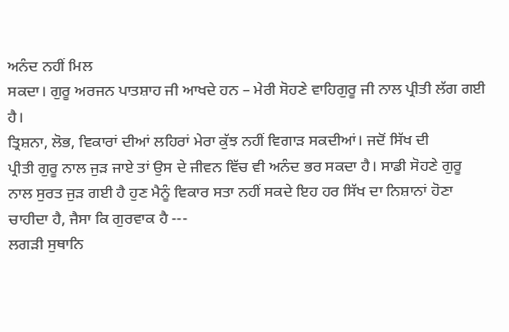ਅਨੰਦ ਨਹੀਂ ਮਿਲ
ਸਕਦਾ। ਗੁਰੂ ਅਰਜਨ ਪਾਤਸ਼ਾਹ ਜੀ ਆਖਦੇ ਹਨ – ਮੇਰੀ ਸੋਹਣੇ ਵਾਹਿਗੁਰੂ ਜੀ ਨਾਲ ਪ੍ਰੀਤੀ ਲੱਗ ਗਈ ਹੈ।
ਤ੍ਰਿਸ਼ਨਾ, ਲੋਭ, ਵਿਕਾਰਾਂ ਦੀਆਂ ਲਹਿਰਾਂ ਮੇਰਾ ਕੁੱਝ ਨਹੀਂ ਵਿਗਾੜ ਸਕਦੀਆਂ। ਜਦੋਂ ਸਿੱਖ ਦੀ
ਪ੍ਰੀਤੀ ਗੁਰੂ ਨਾਲ ਜੁੜ ਜਾਏ ਤਾਂ ਉਸ ਦੇ ਜੀਵਨ ਵਿੱਚ ਵੀ ਅਨੰਦ ਭਰ ਸਕਦਾ ਹੈ। ਸਾਡੀ ਸੋਹਣੇ ਗੁਰੂ
ਨਾਲ ਸੁਰਤ ਜੁੜ ਗਈ ਹੈ ਹੁਣ ਮੈਨੂੰ ਵਿਕਾਰ ਸਤਾ ਨਹੀਂ ਸਕਦੇ ਇਹ ਹਰ ਸਿੱਖ ਦਾ ਨਿਸ਼ਾਨਾਂ ਹੋਣਾ
ਚਾਹੀਦਾ ਹੈ, ਜੈਸਾ ਕਿ ਗੁਰਵਾਕ ਹੈ ---
ਲਗੜੀ ਸੁਥਾਨਿ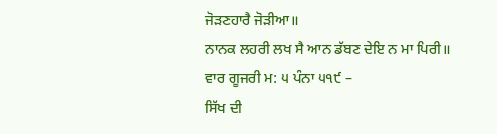ਜੋੜਣਹਾਰੈ ਜੋੜੀਆ॥
ਨਾਨਕ ਲਹਰੀ ਲਖ ਸੈ ਆਨ ਡੱਬਣ ਦੇਇ ਨ ਮਾ ਪਿਰੀ॥
ਵਾਰ ਗੂਜਰੀ ਮ: ੫ ਪੰਨਾ ੫੧੯ –
ਸਿੱਖ ਦੀ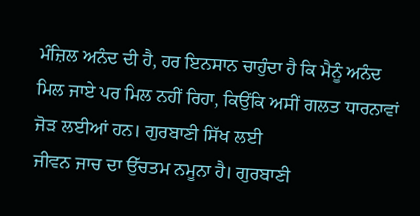ਮੰਜ਼ਿਲ ਅਨੰਦ ਦੀ ਹੈ, ਹਰ ਇਨਸਾਨ ਚਾਹੁੰਦਾ ਹੈ ਕਿ ਮੈਨੂੰ ਅਨੰਦ
ਮਿਲ ਜਾਏ ਪਰ ਮਿਲ ਨਹੀਂ ਰਿਹਾ, ਕਿਉਂਕਿ ਅਸੀਂ ਗਲਤ ਧਾਰਨਾਵਾਂ ਜੋੜ ਲਈਆਂ ਹਨ। ਗੁਰਬਾਣੀ ਸਿੱਖ ਲਈ
ਜੀਵਨ ਜਾਚ ਦਾ ਉੱਚਤਮ ਨਮੂਨਾ ਹੈ। ਗੁਰਬਾਣੀ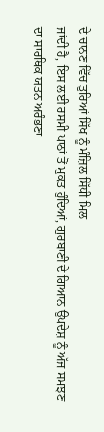ਦੇ ਚਾਨਣ ਵਿੱਚ ਤੁਰਿਆਂ ਸਿੱਖ ਨੂੰ ਮੰਜ਼ਿਲ ਸਿੱਧੀ ਮਿਲ
ਜਾਂਦੀ ਹੈ, ਇਸ ਲਈ ਰਸਮੀ ਪਾਠਾਂ ਤੋਂ ਮੁਕਤ ਹੁੰਦਿਆਂ, ਗੁਰਬਾਣੀ ਦੇ ਗਿਆਨ ਉਪਦੇਸ਼ ਨੂੰ ਅੱਜ ਸਮਝਣ
ਦਾ ਸਾਰਥਿਕ ਯਤਨ ਅਰੰਭਣਾ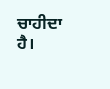ਚਾਹੀਦਾ ਹੈ।